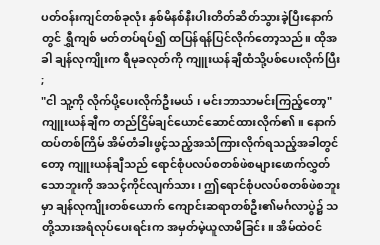ပတ်ဝန်းကျင်တစ်ခုလုံး နှစ်မိနစ်နီးပါးတိတ်ဆိတ်သွားခဲ့ပြီးနောက်တွင် ရွှီကျစ် မတ်တပ်ရပ်၍ ထပြန်ရန်ပြင်လိုက်တော့သည်။ ထိုအခါ ချန်လုကျိုးက ရီမုခလုတ်ကို ကျူးယန်ချီထံသို့ပစ်ပေးလိုက်ပြီး ;
"ငါ သူ့ကို လိုက်ပို့ပေးလိုက်ဦးမယ် ၊ မင်းဘာသာမင်းကြည့်တော့"
ကျူးယန်ချီက တည်ငြိမ်ချင်ယောင်ဆောင်ထားလိုက်၏။ နောက်ထပ်တစ်ကြိမ် အိမ်တံခါးဖွင့်သည့်အသံကြားလိုက်ရသည့်အခါတွင်တော့ ကျူးယန်ချီသည် ရောင်စုံပလပ်စတစ်ဖဲစများဖောက်လွှတ်သောဘူးကို အသင့်ကိုင်လျက်သား ၊ ဤရောင်စုံပလပ်စတစ်ဖဲစဘူးမှာ ချန်လုကျိုးတစ်ယောက် ကျောင်းဆရာတစ်ဦး၏မင်္ဂလာပွဲ၌ သတို့သားအရံလုပ်ပေးရင်းက အမှတ်မဲ့ယူလာမိခြင်း။ အိမ်ထဲဝင်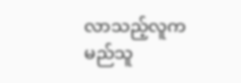လာသည့်လူက မည်သူ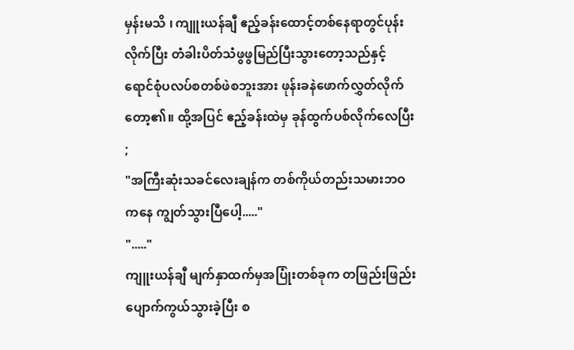မှန်းမသိ ၊ ကျူးယန်ချီ ဧည့်ခန်းထောင့်တစ်နေရာတွင်ပုန်းလိုက်ပြီး တံခါးပိတ်သံဖွဖွမြည်ပြီးသွားတော့သည်နှင့် ရောင်စုံပလပ်စတစ်ဖဲစဘူးအား ဖုန်းခနဲဖောက်လွှတ်လိုက်တော့၏။ ထို့အပြင် ဧည့်ခန်းထဲမှ ခုန်ထွက်ပစ်လိုက်လေပြီး ;
"အကြီးဆုံးသခင်လေးချန်က တစ်ကိုယ်တည်းသမားဘဝကနေ ကျွတ်သွားပြီပေါ့....."
"....."
ကျူးယန်ချီ မျက်နှာထက်မှအပြုံးတစ်ခုက တဖြည်းဖြည်းပျောက်ကွယ်သွားခဲ့ပြီး စ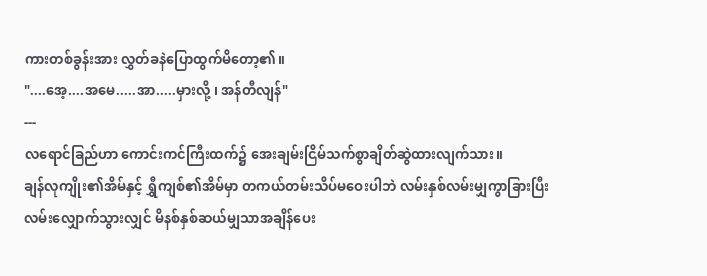ကားတစ်ခွန်းအား လွှတ်ခနဲပြောထွက်မိတော့၏။
"....အေ့....အမေ.....အာ.....မှားလို့ ၊ အန်တီလျန်"
---
လရောင်ခြည်ဟာ ကောင်းကင်ကြီးထက်၌ အေးချမ်းငြိမ်သက်စွာချိတ်ဆွဲထားလျက်သား။
ချန်လုကျိုး၏အိမ်နှင့် ရွှီကျစ်၏အိမ်မှာ တကယ်တမ်းသိပ်မဝေးပါဘဲ လမ်းနှစ်လမ်းမျှကွာခြားပြီး လမ်းလျှောက်သွားလျှင် မိနစ်နှစ်ဆယ်မျှသာအချိန်ပေး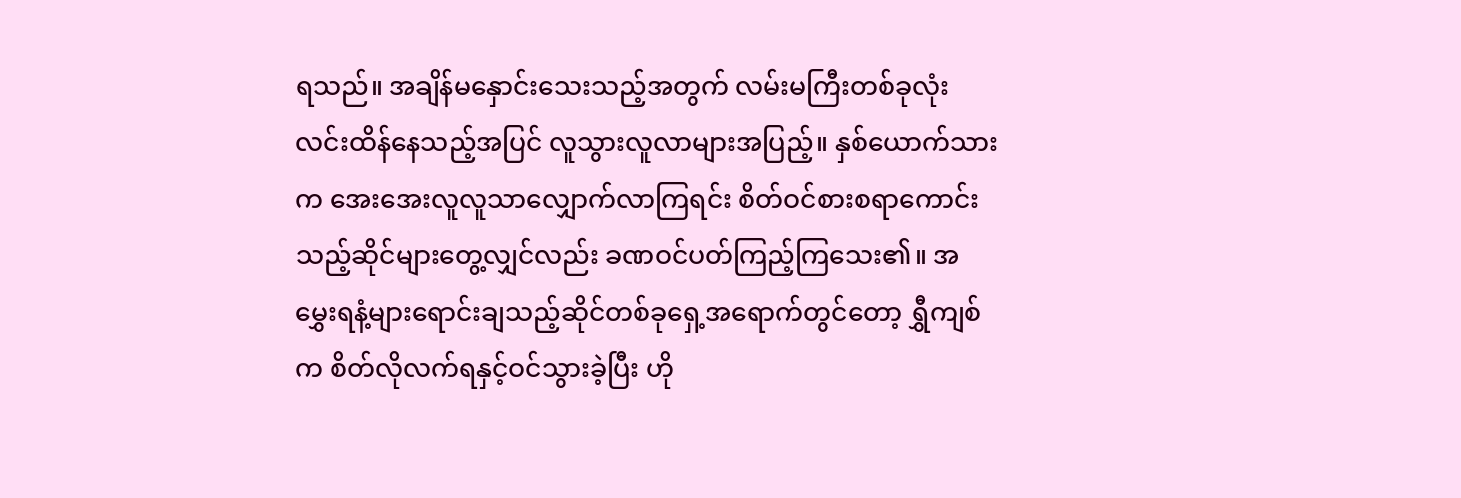ရသည်။ အချိန်မနှောင်းသေးသည့်အတွက် လမ်းမကြီးတစ်ခုလုံးလင်းထိန်နေသည့်အပြင် လူသွားလူလာများအပြည့်။ နှစ်ယောက်သားက အေးအေးလူလူသာလျှောက်လာကြရင်း စိတ်ဝင်စားစရာကောင်းသည့်ဆိုင်များတွေ့လျှင်လည်း ခဏဝင်ပတ်ကြည့်ကြသေး၏။ အမွှေးရနံ့များရောင်းချသည့်ဆိုင်တစ်ခုရှေ့အရောက်တွင်တော့ ရွှီကျစ်က စိတ်လိုလက်ရနှင့်ဝင်သွားခဲ့ပြီး ဟို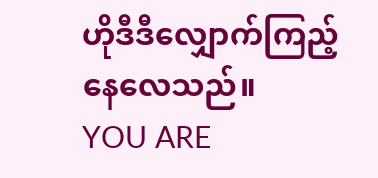ဟိုဒီဒီလျှောက်ကြည့်နေလေသည်။
YOU ARE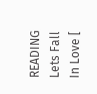READING
Lets Fall In Love [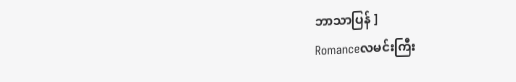ဘာသာပြန် ]
Romanceလမင်းကြီး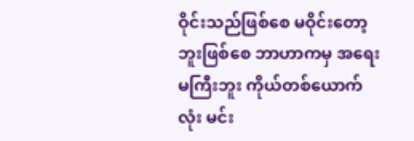ဝိုင်းသည်ဖြစ်စေ မဝိုင်းတော့ဘူးဖြစ်စေ ဘာဟာကမှ အရေးမကြီးဘူး ကိုယ်တစ်ယောက်လုံး မင်း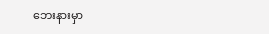ဘေးနားမှာ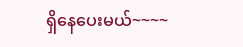ရှိနေပေးမယ်~~~~